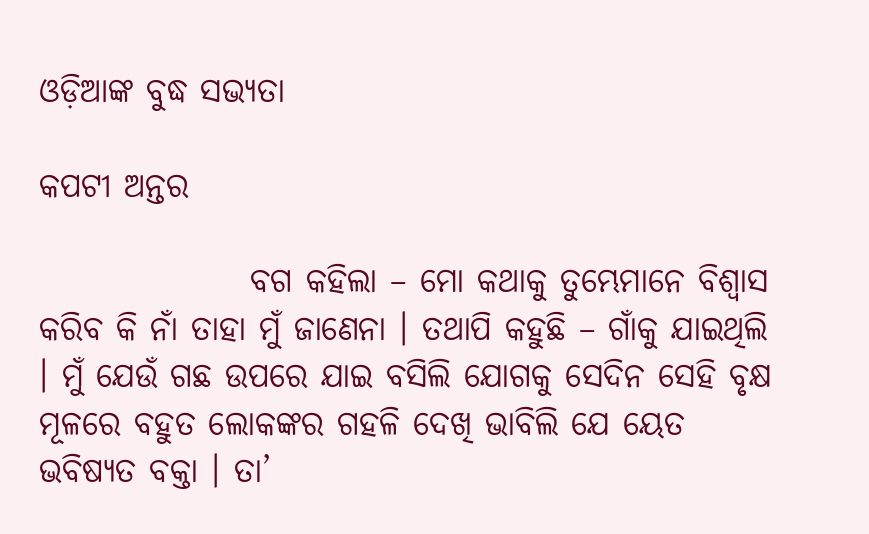ଓଡ଼ିଆଙ୍କ ବୁଦ୍ଧ ସଭ୍ୟତା

କପଟୀ ଅନ୍ତର

                ବଗ କହିଲା – ମୋ କଥାକୁ ତୁମ୍ଭେମାନେ ବିଶ୍ୱାସ କରିବ କି ନାଁ ତାହା ମୁଁ ଜାଣେନା । ତଥାପି କହୁଛି – ଗାଁକୁ ଯାଇଥିଲି । ମୁଁ ଯେଉଁ ଗଛ ଉପରେ ଯାଇ ବସିଲି ଯୋଗକୁ ସେଦିନ ସେହି ବୃକ୍ଷ ମୂଳରେ ବହୁତ ଲୋକଙ୍କର ଗହଳି ଦେଖି ଭାବିଲି ଯେ ୟେତ ଭବିଷ୍ୟତ ବକ୍ତା । ତା’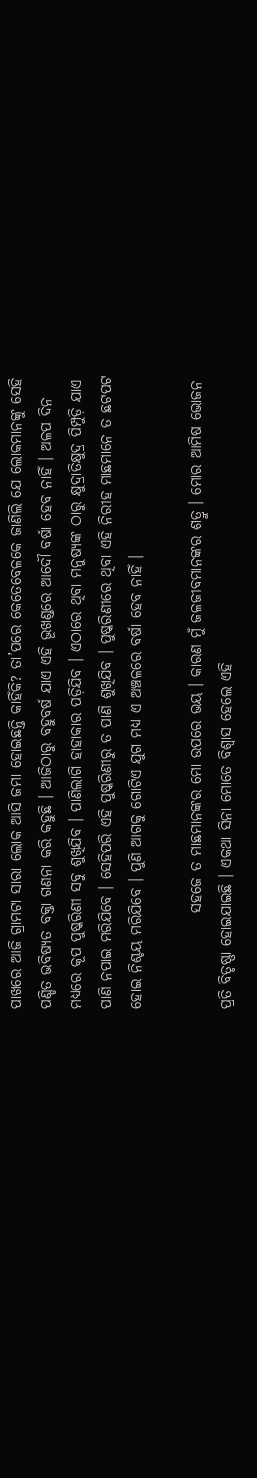ପାଖରେ ଆଜି ଗ୍ରାମଟା ସାରା ଲୋକ ଆସି ଜମା ହୋଇଛନ୍ତି କାହିଁକି? ତା’ପରେ କେତେବେଳକେ ଜାଣିଲି ଯେ ଲୋକମାନଙ୍କୁ ସେହି ପଣ୍ଡିତ ଭବିଷ୍ୟତ ବକ୍ତା ଗଣନା କରି କହୁଛି । ଆଜିଠାରୁ ବହୁବର୍ଷ ଯାଏ ଏହି ଭୂଖଣ୍ଡରେ ଆଦୌ ବର୍ଷା ହେବ ନାହିଁ । ଅଳପ ଦିନ ମଧ୍ୟରେ କୂପ ପୁଷ୍କରିଣୀ ସବୁ ଶୁଖିଯିବ । ପାଣିଲାଗି ହାହାକାର ପଡ଼ିଯିବ । ଏଠାରେ ଥିବା ମନୁଷ୍ୟଙ୍କ ଠାରୁ କ୍ଷୁଦ୍ରାତିକ୍ଷୁଦ୍ର ପିମ୍ପୁଡ଼ି ଯାଏ ପାଣି ନପାଇ ମରିଯିବେ । ସେହିପରି ଏହି ପୁଷ୍କରିଣୀରୁ ତ ପାଣି ଶୁଖିଯିବ । ପୁଷ୍କରିଣୀରେ ଥିବା ଏହି ନିରୀହ ମାଛମାନେ ତ ଛଟପଟ ହୋଇ ନିଶ୍ଚୟ ମରିଯିବେ । ପୁଣି ଆଗକୁ ଗୋଟିଏ ଯୁଗ ମଧ୍ୟ ଏ ଅଞ୍ଚଳରେ ବର୍ଷା ହେବ ନାହିଁ ।

                ସହଜେ ତ ମାଛମାନଙ୍କର ମୋ ଉପରେ ଭୟ । କାରଣ ମୁଁ ଜଳଜୀବମାନଙ୍କର ଶତ୍ରୁ । ମୋର ଆମିଷ ଭୋଜନ ପ୍ରତି ବିତୃଷ୍ଣା ହୋଇଯାଇଛି । ଏକଥା ସିନା ମୋତେ ବିଶ୍ୱାସ ହେଲେ ଏହି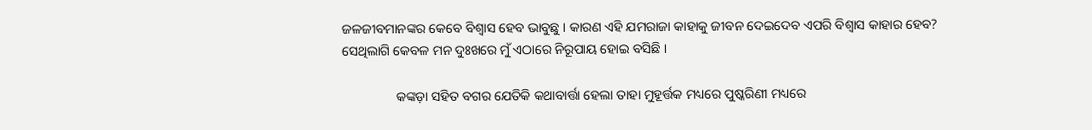ଜଳଜୀବମାନଙ୍କର କେବେ ବିଶ୍ୱାସ ହେବ ଭାବୁଛୁ । କାରଣ ଏହି ଯମରାଜା କାହାକୁ ଜୀବନ ଦେଇଦେବ ଏପରି ବିଶ୍ୱାସ କାହାର ହେବ? ସେଥିଲାଗି କେବଳ ମନ ଦୁଃଖରେ ମୁଁ ଏଠାରେ ନିରୂପାୟ ହୋଇ ବସିଛି ।

                କଙ୍କଡ଼ା ସହିତ ବଗର ଯେତିକି କଥାବାର୍ତ୍ତା ହେଲା ତାହା ମୁହୂର୍ତ୍ତକ ମଧ୍ୟରେ ପୁଷ୍କରିଣୀ ମଧ୍ୟରେ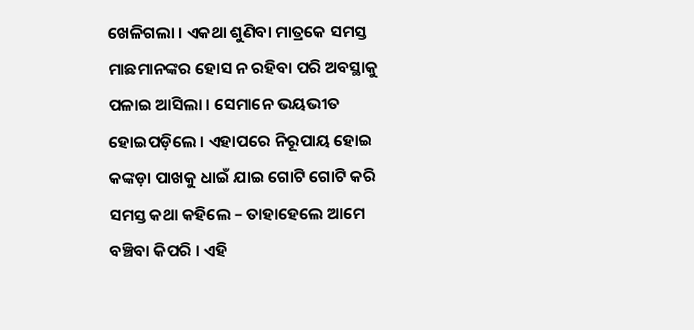ଖେଳିଗଲା । ଏକଥା ଶୁଣିବା ମାତ୍ରକେ ସମସ୍ତ ମାଛମାନଙ୍କର ହୋସ ନ ରହିବା ପରି ଅବସ୍ଥାକୁ ପଳାଇ ଆସିଲା । ସେମାନେ ଭୟଭୀତ ହୋଇପଡ଼ିଲେ । ଏହାପରେ ନିରୂପାୟ ହୋଇ କଙ୍କଡ଼ା ପାଖକୁ ଧାଇଁ ଯାଇ ଗୋଟି ଗୋଟି କରି ସମସ୍ତ କଥା କହିଲେ – ତାହାହେଲେ ଆମେ ବଞ୍ଚିବା କିପରି । ଏହି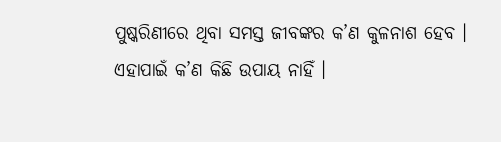ପୁଷ୍କରିଣୀରେ ଥିବା ସମସ୍ତ ଜୀବଙ୍କର କ’ଣ କୁଳନାଶ ହେବ । ଏହାପାଇଁ କ’ଣ କିଛି ଉପାୟ ନାହିଁ ।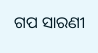ଗପ ସାରଣୀ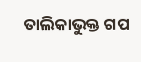ତାଲିକାଭୁକ୍ତ ଗପ